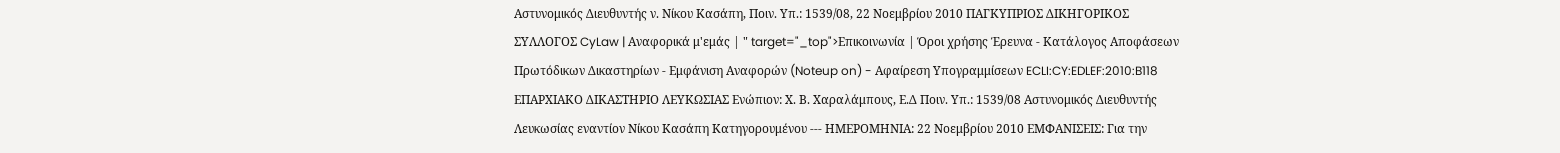Αστυνομικός Διευθυντής ν. Νίκου Κασάπη, Ποιν. Υπ.: 1539/08, 22 Νοεμβρίου 2010 ΠΑΓΚΥΠΡΙΟΣ ΔΙΚΗΓΟΡΙΚΟΣ ΣΥΛΛΟΓΟΣ CyLaw | Αναφορικά μ'εμάς | " target="_top">Επικοινωνία | Όροι χρήσης Έρευνα - Κατάλογος Αποφάσεων Πρωτόδικων Δικαστηρίων - Εμφάνιση Αναφορών (Noteup on) - Αφαίρεση Υπογραμμίσεων ECLI:CY:EDLEF:2010:B118 ΕΠΑΡΧΙΑΚΟ ΔΙΚΑΣΤΗΡΙΟ ΛΕΥΚΩΣΙΑΣ Ενώπιον: Χ. Β. Χαραλάμπους, Ε.Δ Ποιν. Υπ.: 1539/08 Αστυνομικός Διευθυντής Λευκωσίας εναντίον Νίκου Κασάπη Κατηγορουμένου --- ΗΜΕΡΟΜΗΝΙΑ: 22 Νοεμβρίου 2010 ΕΜΦΑΝΙΣΕΙΣ: Για την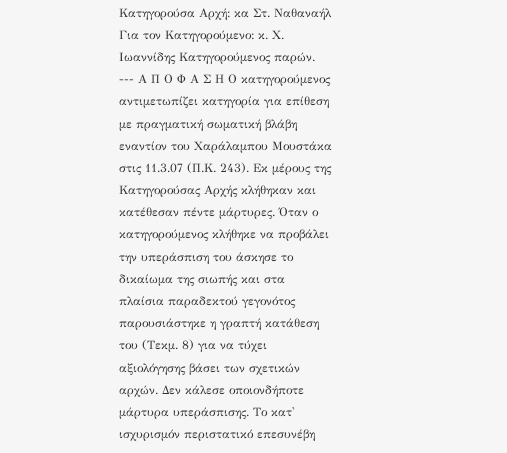Κατηγορούσα Αρχή: κα Στ. Ναθαναήλ Για τον Κατηγορούμενο: κ. Χ. Ιωαννίδης Κατηγορούμενος παρών. --- Α Π Ο Φ Α Σ Η Ο κατηγορούμενος αντιμετωπίζει κατηγορία για επίθεση με πραγματική σωματική βλάβη εναντίον του Χαράλαμπου Μουστάκα στις 11.3.07 (Π.Κ. 243). Εκ μέρους της Κατηγορούσας Αρχής κλήθηκαν και κατέθεσαν πέντε μάρτυρες. Όταν ο κατηγορούμενος κλήθηκε να προβάλει την υπεράσπιση του άσκησε το δικαίωμα της σιωπής και στα πλαίσια παραδεκτού γεγονότος παρουσιάστηκε η γραπτή κατάθεση του (Τεκμ. 8) για να τύχει αξιολόγησης βάσει των σχετικών αρχών. Δεν κάλεσε οποιονδήποτε μάρτυρα υπεράσπισης. Το κατ' ισχυρισμόν περιστατικό επεσυνέβη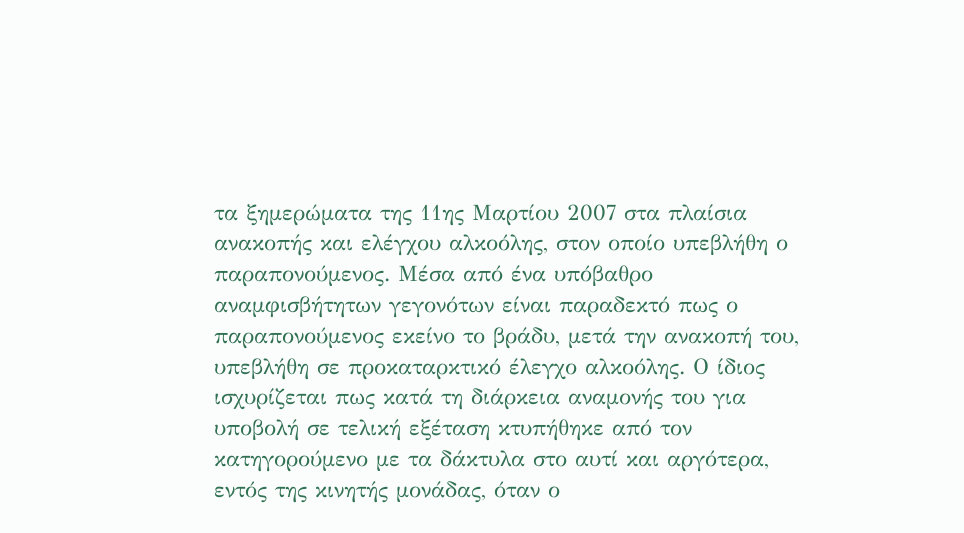τα ξημερώματα της 11ης Μαρτίου 2007 στα πλαίσια ανακοπής και ελέγχου αλκοόλης, στον οποίο υπεβλήθη ο παραπονούμενος. Μέσα από ένα υπόβαθρο αναμφισβήτητων γεγονότων είναι παραδεκτό πως ο παραπονούμενος εκείνο το βράδυ, μετά την ανακοπή του, υπεβλήθη σε προκαταρκτικό έλεγχο αλκοόλης. Ο ίδιος ισχυρίζεται πως κατά τη διάρκεια αναμονής του για υποβολή σε τελική εξέταση κτυπήθηκε από τον κατηγορούμενο με τα δάκτυλα στο αυτί και αργότερα, εντός της κινητής μονάδας, όταν ο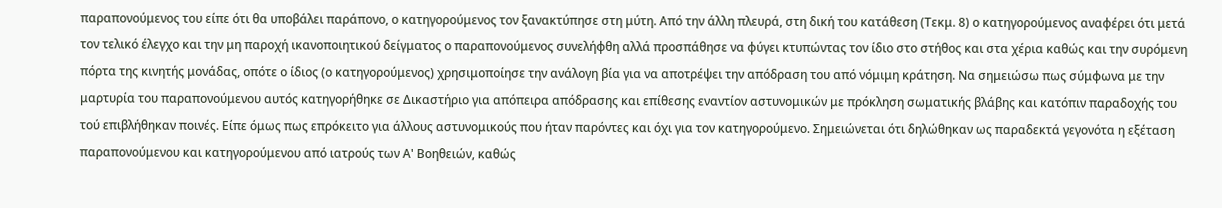παραπονούμενος του είπε ότι θα υποβάλει παράπονο, ο κατηγορούμενος τον ξανακτύπησε στη μύτη. Από την άλλη πλευρά, στη δική του κατάθεση (Τεκμ. 8) ο κατηγορούμενος αναφέρει ότι μετά τον τελικό έλεγχο και την μη παροχή ικανοποιητικού δείγματος ο παραπονούμενος συνελήφθη αλλά προσπάθησε να φύγει κτυπώντας τον ίδιο στο στήθος και στα χέρια καθώς και την συρόμενη πόρτα της κινητής μονάδας, οπότε ο ίδιος (ο κατηγορούμενος) χρησιμοποίησε την ανάλογη βία για να αποτρέψει την απόδραση του από νόμιμη κράτηση. Να σημειώσω πως σύμφωνα με την μαρτυρία του παραπονούμενου αυτός κατηγορήθηκε σε Δικαστήριο για απόπειρα απόδρασης και επίθεσης εναντίον αστυνομικών με πρόκληση σωματικής βλάβης και κατόπιν παραδοχής του τού επιβλήθηκαν ποινές. Είπε όμως πως επρόκειτο για άλλους αστυνομικούς που ήταν παρόντες και όχι για τον κατηγορούμενο. Σημειώνεται ότι δηλώθηκαν ως παραδεκτά γεγονότα η εξέταση παραπονούμενου και κατηγορούμενου από ιατρούς των Α' Βοηθειών, καθώς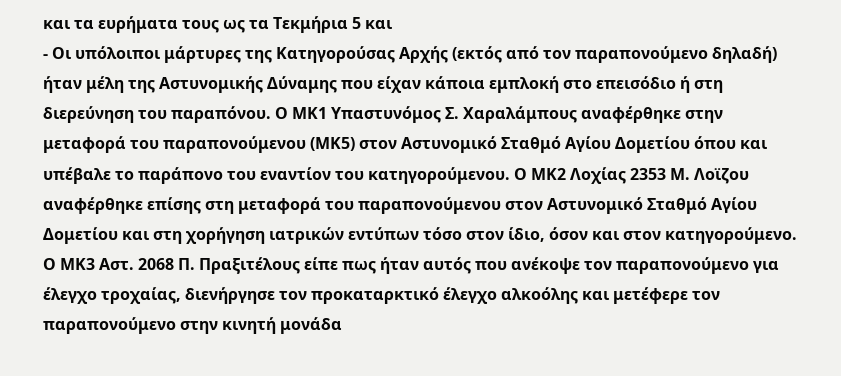και τα ευρήματα τους ως τα Τεκμήρια 5 και
- Οι υπόλοιποι μάρτυρες της Κατηγορούσας Αρχής (εκτός από τον παραπονούμενο δηλαδή) ήταν μέλη της Αστυνομικής Δύναμης που είχαν κάποια εμπλοκή στο επεισόδιο ή στη διερεύνηση του παραπόνου. Ο ΜΚ1 Υπαστυνόμος Σ. Χαραλάμπους αναφέρθηκε στην μεταφορά του παραπονούμενου (ΜΚ5) στον Αστυνομικό Σταθμό Αγίου Δομετίου όπου και υπέβαλε το παράπονο του εναντίον του κατηγορούμενου. Ο ΜΚ2 Λοχίας 2353 Μ. Λοϊζου αναφέρθηκε επίσης στη μεταφορά του παραπονούμενου στον Αστυνομικό Σταθμό Αγίου Δομετίου και στη χορήγηση ιατρικών εντύπων τόσο στον ίδιο, όσον και στον κατηγορούμενο. Ο ΜΚ3 Αστ. 2068 Π. Πραξιτέλους είπε πως ήταν αυτός που ανέκοψε τον παραπονούμενο για έλεγχο τροχαίας, διενήργησε τον προκαταρκτικό έλεγχο αλκοόλης και μετέφερε τον παραπονούμενο στην κινητή μονάδα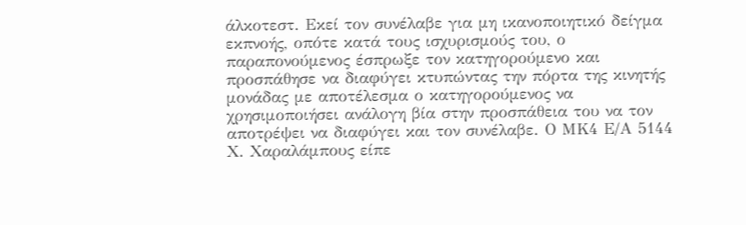άλκοτεστ. Εκεί τον συνέλαβε για μη ικανοποιητικό δείγμα εκπνοής, οπότε κατά τους ισχυρισμούς του, ο παραπονούμενος έσπρωξε τον κατηγορούμενο και προσπάθησε να διαφύγει κτυπώντας την πόρτα της κινητής μονάδας με αποτέλεσμα ο κατηγορούμενος να χρησιμοποιήσει ανάλογη βία στην προσπάθεια του να τον αποτρέψει να διαφύγει και τον συνέλαβε. Ο ΜΚ4 Ε/Α 5144 Χ. Χαραλάμπους είπε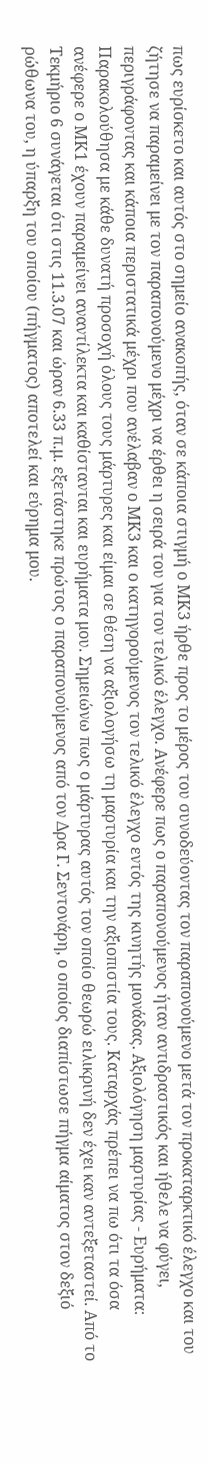πως ευρίσκετο και αυτός στο σημείο ανακοπής, όταν σε κάποια στιγμή ο ΜΚ3 ήρθε προς το μέρος του συνοδεύοντας τον παραπονούμενο μετά τον προκαταρκτικό έλεγχο και του ζήτησε να παραμείνει με τον παραπονούμενο μέχρι να έρθει η σειρά του για τον τελικό έλεγχο. Ανέφερε πως ο παραπονούμενος ήταν αντιδραστικός και ήθελε να φύγει, περιγράφοντας και κάποια περιστατικά μέχρι που ανέλαβαν ο ΜΚ3 και ο κατηγορούμενος τον τελικό έλεγχο εντός της κινητής μονάδας. Αξιολόγηση μαρτυρίας - Ευρήματα: Παρακολούθησα με κάθε δυνατή προσοχή όλους τους μάρτυρες και είμαι σε θέση να αξιολογήσω τη μαρτυρία και την αξιοπιστία τους. Καταρχάς πρέπει να πω ότι τα όσα ανέφερε ο ΜΚ1 έχουν παραμείνει αναντίλεκτα και καθίστανται και ευρήματα μου. Σημειώνω πως ο μάρτυρας αυτός τον οποίο θεωρώ ειλικρινή δεν έχει καν αντεξεταστεί. Από το Τεκμήριο 6 συνάγεται ότι στις 11.3.07 και ώραν 6.33 π.μ. εξετάστηκε πρώτος ο παραπονούμενος από τον Δρα Γ. Σεντονάρη, ο οποίος διαπίστωσε πήγμα αίματος στον δεξιό ρώθωνα του, η ύπαρξη του οποίου (πήγματος) αποτελεί και εύρημα μου.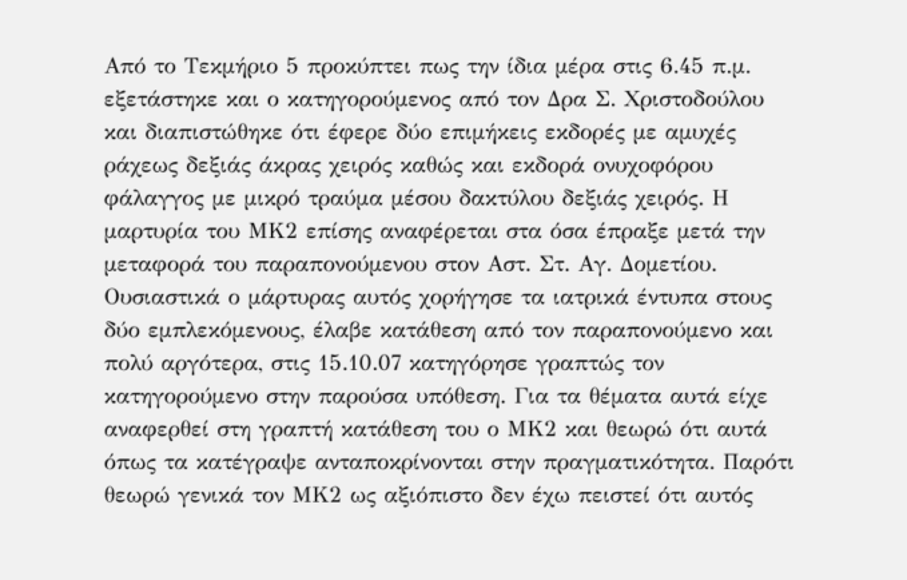Από το Τεκμήριο 5 προκύπτει πως την ίδια μέρα στις 6.45 π.μ. εξετάστηκε και ο κατηγορούμενος από τον Δρα Σ. Χριστοδούλου και διαπιστώθηκε ότι έφερε δύο επιμήκεις εκδορές με αμυχές ράχεως δεξιάς άκρας χειρός καθώς και εκδορά ονυχοφόρου φάλαγγος με μικρό τραύμα μέσου δακτύλου δεξιάς χειρός. Η μαρτυρία του ΜΚ2 επίσης αναφέρεται στα όσα έπραξε μετά την μεταφορά του παραπονούμενου στον Αστ. Στ. Αγ. Δομετίου. Ουσιαστικά ο μάρτυρας αυτός χορήγησε τα ιατρικά έντυπα στους δύο εμπλεκόμενους, έλαβε κατάθεση από τον παραπονούμενο και πολύ αργότερα, στις 15.10.07 κατηγόρησε γραπτώς τον κατηγορούμενο στην παρούσα υπόθεση. Για τα θέματα αυτά είχε αναφερθεί στη γραπτή κατάθεση του ο ΜΚ2 και θεωρώ ότι αυτά όπως τα κατέγραψε ανταποκρίνονται στην πραγματικότητα. Παρότι θεωρώ γενικά τον ΜΚ2 ως αξιόπιστο δεν έχω πειστεί ότι αυτός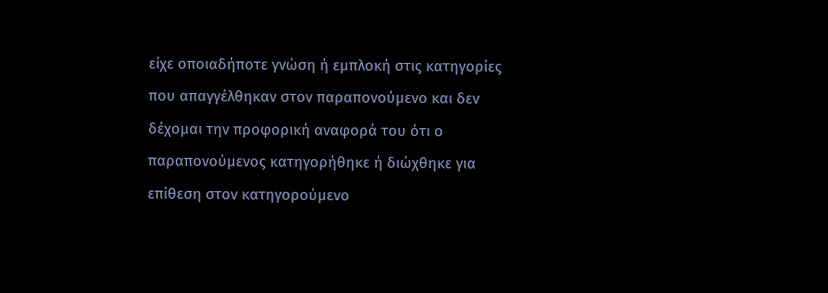είχε οποιαδήποτε γνώση ή εμπλοκή στις κατηγορίες που απαγγέλθηκαν στον παραπονούμενο και δεν δέχομαι την προφορική αναφορά του ότι ο παραπονούμενος κατηγορήθηκε ή διώχθηκε για επίθεση στον κατηγορούμενο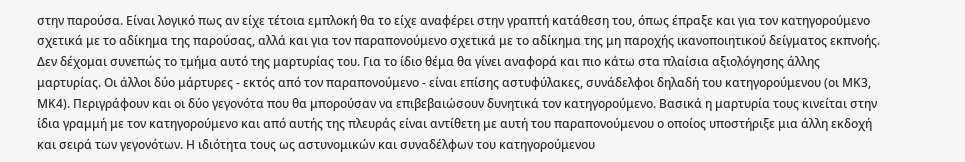στην παρούσα. Είναι λογικό πως αν είχε τέτοια εμπλοκή θα το είχε αναφέρει στην γραπτή κατάθεση του, όπως έπραξε και για τον κατηγορούμενο σχετικά με το αδίκημα της παρούσας, αλλά και για τον παραπονούμενο σχετικά με το αδίκημα της μη παροχής ικανοποιητικού δείγματος εκπνοής. Δεν δέχομαι συνεπώς το τμήμα αυτό της μαρτυρίας του. Για το ίδιο θέμα θα γίνει αναφορά και πιο κάτω στα πλαίσια αξιολόγησης άλλης μαρτυρίας. Οι άλλοι δύο μάρτυρες - εκτός από τον παραπονούμενο - είναι επίσης αστυφύλακες, συνάδελφοι δηλαδή του κατηγορούμενου (οι ΜΚ3, ΜΚ4). Περιγράφουν και οι δύο γεγονότα που θα μπορούσαν να επιβεβαιώσουν δυνητικά τον κατηγορούμενο. Βασικά η μαρτυρία τους κινείται στην ίδια γραμμή με τον κατηγορούμενο και από αυτής της πλευράς είναι αντίθετη με αυτή του παραπονούμενου ο οποίος υποστήριξε μια άλλη εκδοχή και σειρά των γεγονότων. Η ιδιότητα τους ως αστυνομικών και συναδέλφων του κατηγορούμενου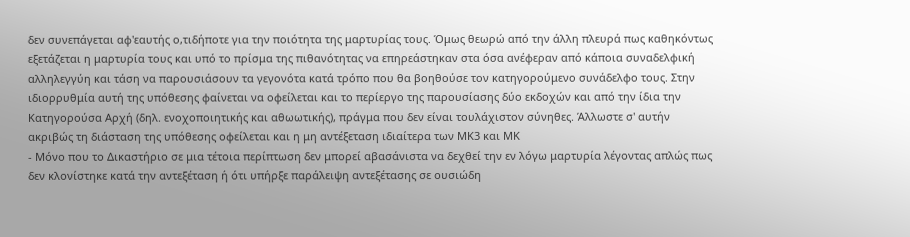δεν συνεπάγεται αφ'εαυτής ο,τιδήποτε για την ποιότητα της μαρτυρίας τους. Όμως θεωρώ από την άλλη πλευρά πως καθηκόντως εξετάζεται η μαρτυρία τους και υπό το πρίσμα της πιθανότητας να επηρεάστηκαν στα όσα ανέφεραν από κάποια συναδελφική αλληλεγγύη και τάση να παρουσιάσουν τα γεγονότα κατά τρόπο που θα βοηθούσε τον κατηγορούμενο συνάδελφο τους. Στην ιδιορρυθμία αυτή της υπόθεσης φαίνεται να οφείλεται και το περίεργο της παρουσίασης δύο εκδοχών και από την ίδια την Κατηγορούσα Αρχή (δηλ. ενοχοποιητικής και αθωωτικής), πράγμα που δεν είναι τουλάχιστον σύνηθες. Άλλωστε σ' αυτήν ακριβώς τη διάσταση της υπόθεσης οφείλεται και η μη αντέξεταση ιδιαίτερα των ΜΚ3 και ΜΚ
- Μόνο που το Δικαστήριο σε μια τέτοια περίπτωση δεν μπορεί αβασάνιστα να δεχθεί την εν λόγω μαρτυρία λέγοντας απλώς πως δεν κλονίστηκε κατά την αντεξέταση ή ότι υπήρξε παράλειψη αντεξέτασης σε ουσιώδη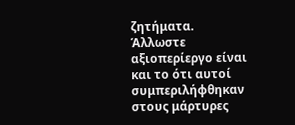ζητήματα. Άλλωστε αξιοπερίεργο είναι και το ότι αυτοί συμπεριλήφθηκαν στους μάρτυρες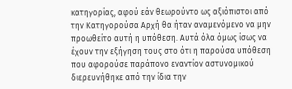κατηγορίας, αφού εάν θεωρούντο ως αξιόπιστοι από την Κατηγορούσα Αρχή θα ήταν αναμενόμενο να μην προωθείτο αυτή η υπόθεση. Αυτά όλα όμως ίσως να έχουν την εξήγηση τους στο ότι η παρούσα υπόθεση που αφορούσε παράπονο εναντίον αστυνομικού διερευνήθηκε από την ίδια την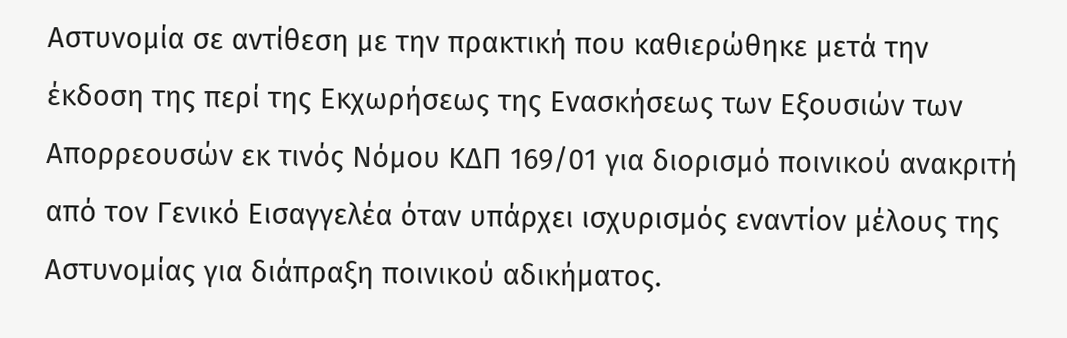Αστυνομία σε αντίθεση με την πρακτική που καθιερώθηκε μετά την έκδοση της περί της Εκχωρήσεως της Ενασκήσεως των Εξουσιών των Απορρεουσών εκ τινός Νόμου ΚΔΠ 169/01 για διορισμό ποινικού ανακριτή από τον Γενικό Εισαγγελέα όταν υπάρχει ισχυρισμός εναντίον μέλους της Αστυνομίας για διάπραξη ποινικού αδικήματος.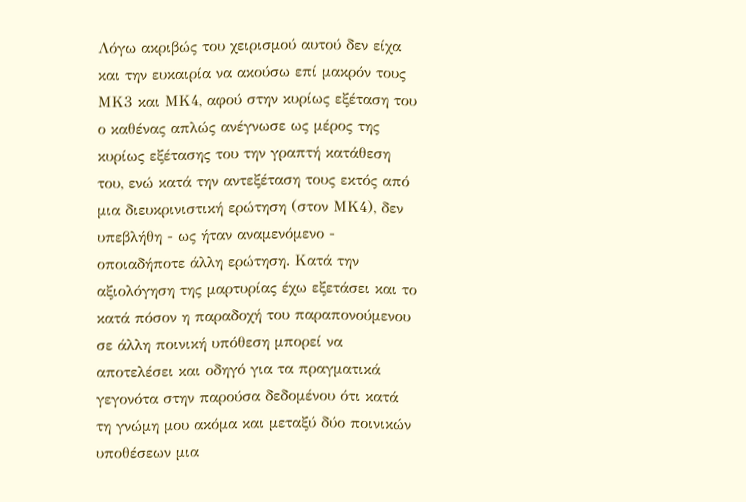Λόγω ακριβώς του χειρισμού αυτού δεν είχα και την ευκαιρία να ακούσω επί μακρόν τους ΜΚ3 και ΜΚ4, αφού στην κυρίως εξέταση του ο καθένας απλώς ανέγνωσε ως μέρος της κυρίως εξέτασης του την γραπτή κατάθεση του, ενώ κατά την αντεξέταση τους εκτός από μια διευκρινιστική ερώτηση (στον ΜΚ4), δεν υπεβλήθη - ως ήταν αναμενόμενο - οποιαδήποτε άλλη ερώτηση. Κατά την αξιολόγηση της μαρτυρίας έχω εξετάσει και το κατά πόσον η παραδοχή του παραπονούμενου σε άλλη ποινική υπόθεση μπορεί να αποτελέσει και οδηγό για τα πραγματικά γεγονότα στην παρούσα δεδομένου ότι κατά τη γνώμη μου ακόμα και μεταξύ δύο ποινικών υποθέσεων μια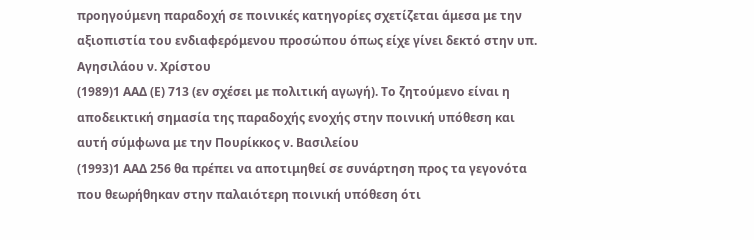προηγούμενη παραδοχή σε ποινικές κατηγορίες σχετίζεται άμεσα με την αξιοπιστία του ενδιαφερόμενου προσώπου όπως είχε γίνει δεκτό στην υπ. Αγησιλάου ν. Χρίστου
(1989)1 ΑΑΔ (Ε) 713 (εν σχέσει με πολιτική αγωγή). Το ζητούμενο είναι η αποδεικτική σημασία της παραδοχής ενοχής στην ποινική υπόθεση και αυτή σύμφωνα με την Πουρίκκος ν. Βασιλείου
(1993)1 ΑΑΔ 256 θα πρέπει να αποτιμηθεί σε συνάρτηση προς τα γεγονότα που θεωρήθηκαν στην παλαιότερη ποινική υπόθεση ότι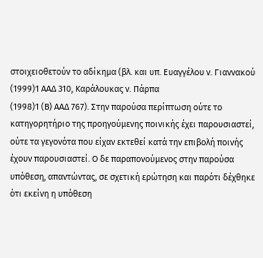στοιχειοθετούν το αδίκημα (βλ. και υπ. Ευαγγέλου ν. Γιαννακού
(1999)1 ΑΑΔ 310, Καράλουκας ν. Πάρπα
(1998)1 (Β) ΑΑΔ 767). Στην παρούσα περίπτωση ούτε το κατηγορητήριο της προηγούμενης ποινικής έχει παρουσιαστεί, ούτε τα γεγονότα που είχαν εκτεθεί κατά την επιβολή ποινής έχουν παρουσιαστεί. Ο δε παραπονούμενος στην παρούσα υπόθεση, απαντώντας, σε σχετική ερώτηση και παρότι δέχθηκε ότι εκείνη η υπόθεση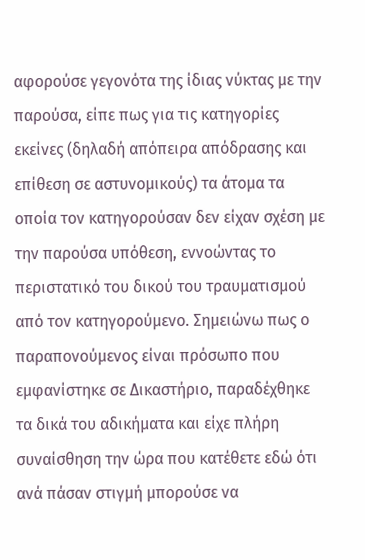αφορούσε γεγονότα της ίδιας νύκτας με την παρούσα, είπε πως για τις κατηγορίες εκείνες (δηλαδή απόπειρα απόδρασης και επίθεση σε αστυνομικούς) τα άτομα τα οποία τον κατηγορούσαν δεν είχαν σχέση με την παρούσα υπόθεση, εννοώντας το περιστατικό του δικού του τραυματισμού από τον κατηγορούμενο. Σημειώνω πως ο παραπονούμενος είναι πρόσωπο που εμφανίστηκε σε Δικαστήριο, παραδέχθηκε τα δικά του αδικήματα και είχε πλήρη συναίσθηση την ώρα που κατέθετε εδώ ότι ανά πάσαν στιγμή μπορούσε να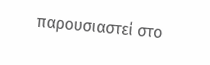παρουσιαστεί στο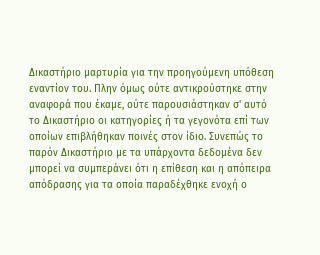Δικαστήριο μαρτυρία για την προηγούμενη υπόθεση εναντίον του. Πλην όμως ούτε αντικρούστηκε στην αναφορά που έκαμε, ούτε παρουσιάστηκαν σ' αυτό το Δικαστήριο οι κατηγορίες ή τα γεγονότα επί των οποίων επιβλήθηκαν ποινές στον ίδιο. Συνεπώς το παρόν Δικαστήριο με τα υπάρχοντα δεδομένα δεν μπορεί να συμπεράνει ότι η επίθεση και η απόπειρα απόδρασης για τα οποία παραδέχθηκε ενοχή ο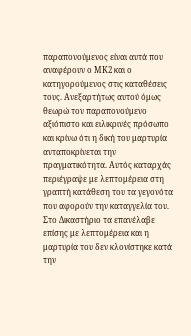παραπονούμενος είναι αυτά που αναφέρουν ο ΜΚ2 και ο κατηγορούμενος στις καταθέσεις τους. Ανεξαρτήτως αυτού όμως θεωρώ τον παραπονούμενο αξιόπιστο και ειλικρινές πρόσωπο και κρίνω ότι η δική του μαρτυρία ανταποκρίνεται την πραγματικότητα. Αυτός καταρχάς περιέγραψε με λεπτομέρεια στη γραπτή κατάθεση του τα γεγονότα που αφορούν την καταγγελία του. Στο Δικαστήριο τα επανέλαβε επίσης με λεπτομέρεια και η μαρτυρία του δεν κλονίστηκε κατά την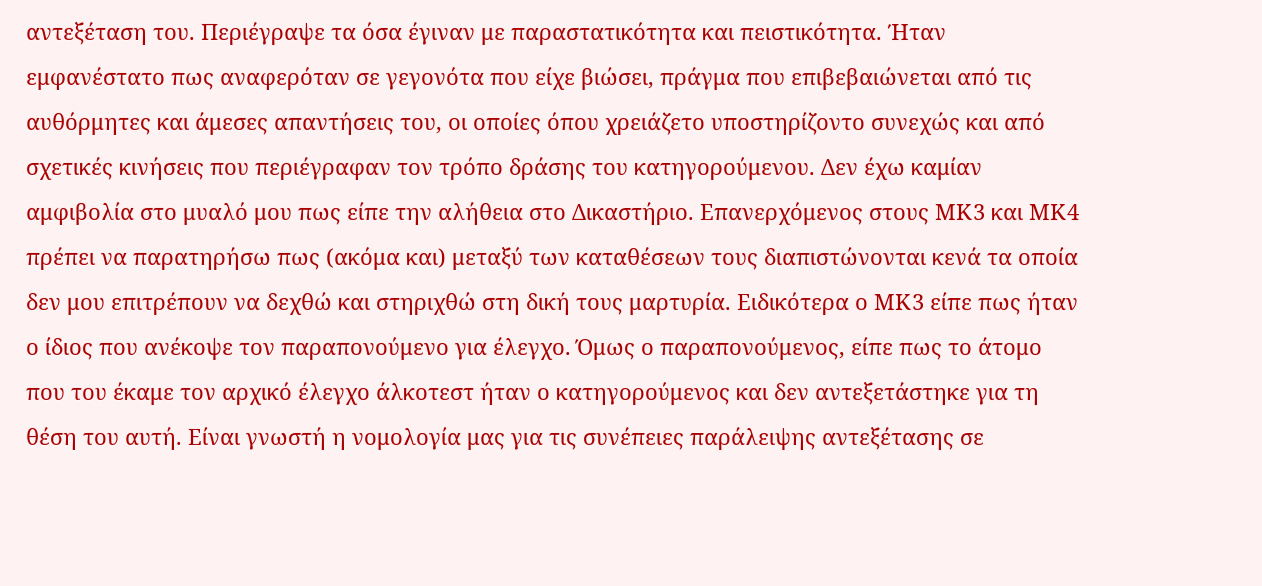αντεξέταση του. Περιέγραψε τα όσα έγιναν με παραστατικότητα και πειστικότητα. Ήταν εμφανέστατο πως αναφερόταν σε γεγονότα που είχε βιώσει, πράγμα που επιβεβαιώνεται από τις αυθόρμητες και άμεσες απαντήσεις του, οι οποίες όπου χρειάζετο υποστηρίζοντο συνεχώς και από σχετικές κινήσεις που περιέγραφαν τον τρόπο δράσης του κατηγορούμενου. Δεν έχω καμίαν αμφιβολία στο μυαλό μου πως είπε την αλήθεια στο Δικαστήριο. Επανερχόμενος στους ΜΚ3 και ΜΚ4 πρέπει να παρατηρήσω πως (ακόμα και) μεταξύ των καταθέσεων τους διαπιστώνονται κενά τα οποία δεν μου επιτρέπουν να δεχθώ και στηριχθώ στη δική τους μαρτυρία. Ειδικότερα ο ΜΚ3 είπε πως ήταν ο ίδιος που ανέκοψε τον παραπονούμενο για έλεγχο. Όμως ο παραπονούμενος, είπε πως το άτομο που του έκαμε τον αρχικό έλεγχο άλκοτεστ ήταν ο κατηγορούμενος και δεν αντεξετάστηκε για τη θέση του αυτή. Είναι γνωστή η νομολογία μας για τις συνέπειες παράλειψης αντεξέτασης σε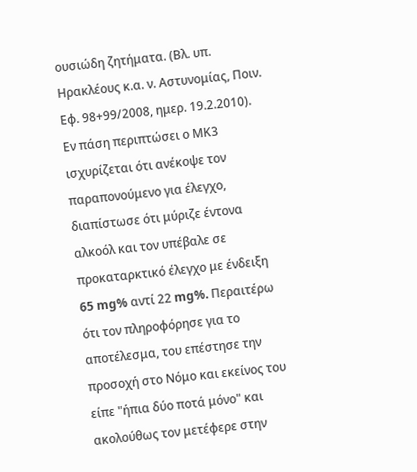ουσιώδη ζητήματα. (Βλ. υπ. Ηρακλέους κ.α. ν. Αστυνομίας, Ποιν. Εφ. 98+99/2008, ημερ. 19.2.2010). Εν πάση περιπτώσει ο ΜΚ3 ισχυρίζεται ότι ανέκοψε τον παραπονούμενο για έλεγχο, διαπίστωσε ότι μύριζε έντονα αλκοόλ και τον υπέβαλε σε προκαταρκτικό έλεγχο με ένδειξη 65 mg% αντί 22 mg%. Περαιτέρω ότι τον πληροφόρησε για το αποτέλεσμα, του επέστησε την προσοχή στο Νόμο και εκείνος του είπε "ήπια δύο ποτά μόνο" και ακολούθως τον μετέφερε στην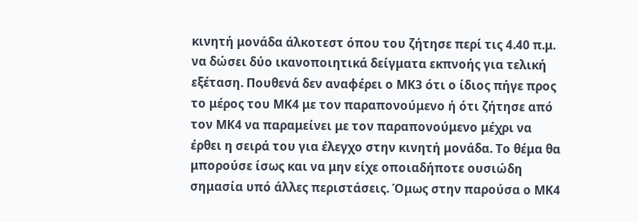κινητή μονάδα άλκοτεστ όπου του ζήτησε περί τις 4.40 π.μ. να δώσει δύο ικανοποιητικά δείγματα εκπνοής για τελική εξέταση. Πουθενά δεν αναφέρει ο ΜΚ3 ότι ο ίδιος πήγε προς το μέρος του ΜΚ4 με τον παραπονούμενο ή ότι ζήτησε από τον ΜΚ4 να παραμείνει με τον παραπονούμενο μέχρι να έρθει η σειρά του για έλεγχο στην κινητή μονάδα. Το θέμα θα μπορούσε ίσως και να μην είχε οποιαδήποτε ουσιώδη σημασία υπό άλλες περιστάσεις. Όμως στην παρούσα ο ΜΚ4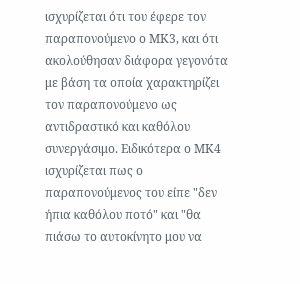ισχυρίζεται ότι του έφερε τον παραπονούμενο ο ΜΚ3, και ότι ακολούθησαν διάφορα γεγονότα με βάση τα οποία χαρακτηρίζει τον παραπονούμενο ως αντιδραστικό και καθόλου συνεργάσιμο. Ειδικότερα ο ΜΚ4 ισχυρίζεται πως ο παραπονούμενος του είπε "δεν ήπια καθόλου ποτό" και "θα πιάσω το αυτοκίνητο μου να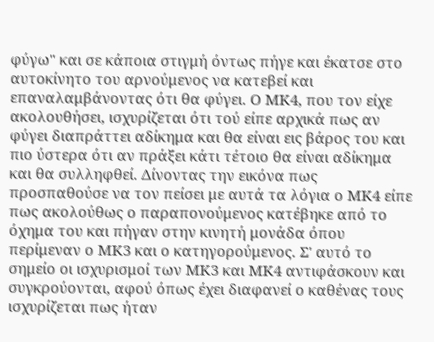φύγω" και σε κάποια στιγμή όντως πήγε και έκατσε στο αυτοκίνητο του αρνούμενος να κατεβεί και επαναλαμβάνοντας ότι θα φύγει. Ο ΜΚ4, που τον είχε ακολουθήσει, ισχυρίζεται ότι τού είπε αρχικά πως αν φύγει διαπράττει αδίκημα και θα είναι εις βάρος του και πιο ύστερα ότι αν πράξει κάτι τέτοιο θα είναι αδίκημα και θα συλληφθεί. Δίνοντας την εικόνα πως προσπαθούσε να τον πείσει με αυτά τα λόγια ο ΜΚ4 είπε πως ακολούθως ο παραπονούμενος κατέβηκε από το όχημα του και πήγαν στην κινητή μονάδα όπου περίμεναν ο ΜΚ3 και ο κατηγορούμενος. Σ' αυτό το σημείο οι ισχυρισμοί των ΜΚ3 και ΜΚ4 αντιφάσκουν και συγκρούονται, αφού όπως έχει διαφανεί ο καθένας τους ισχυρίζεται πως ήταν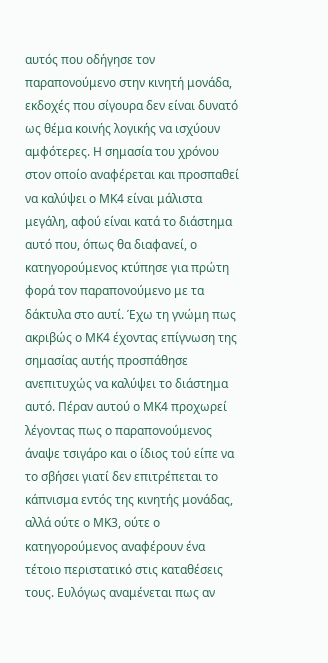αυτός που οδήγησε τον παραπονούμενο στην κινητή μονάδα, εκδοχές που σίγουρα δεν είναι δυνατό ως θέμα κοινής λογικής να ισχύουν αμφότερες. Η σημασία του χρόνου στον οποίο αναφέρεται και προσπαθεί να καλύψει ο ΜΚ4 είναι μάλιστα μεγάλη, αφού είναι κατά το διάστημα αυτό που, όπως θα διαφανεί, ο κατηγορούμενος κτύπησε για πρώτη φορά τον παραπονούμενο με τα δάκτυλα στο αυτί. Έχω τη γνώμη πως ακριβώς ο ΜΚ4 έχοντας επίγνωση της σημασίας αυτής προσπάθησε ανεπιτυχώς να καλύψει το διάστημα αυτό. Πέραν αυτού ο ΜΚ4 προχωρεί λέγοντας πως ο παραπονούμενος άναψε τσιγάρο και ο ίδιος τού είπε να το σβήσει γιατί δεν επιτρέπεται το κάπνισμα εντός της κινητής μονάδας, αλλά ούτε ο ΜΚ3, ούτε ο κατηγορούμενος αναφέρουν ένα τέτοιο περιστατικό στις καταθέσεις τους. Ευλόγως αναμένεται πως αν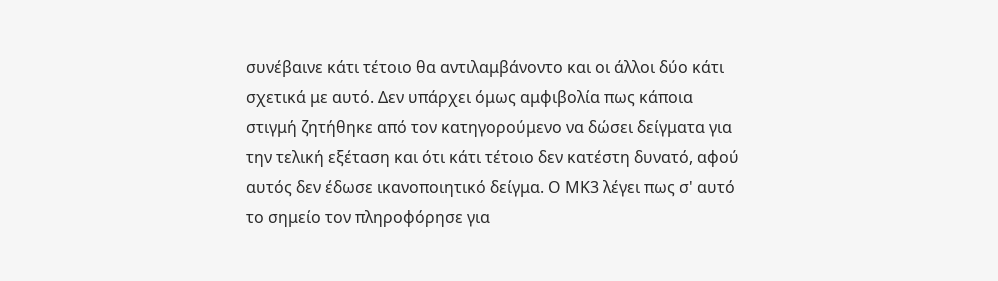συνέβαινε κάτι τέτοιο θα αντιλαμβάνοντο και οι άλλοι δύο κάτι σχετικά με αυτό. Δεν υπάρχει όμως αμφιβολία πως κάποια στιγμή ζητήθηκε από τον κατηγορούμενο να δώσει δείγματα για την τελική εξέταση και ότι κάτι τέτοιο δεν κατέστη δυνατό, αφού αυτός δεν έδωσε ικανοποιητικό δείγμα. Ο ΜΚ3 λέγει πως σ' αυτό το σημείο τον πληροφόρησε για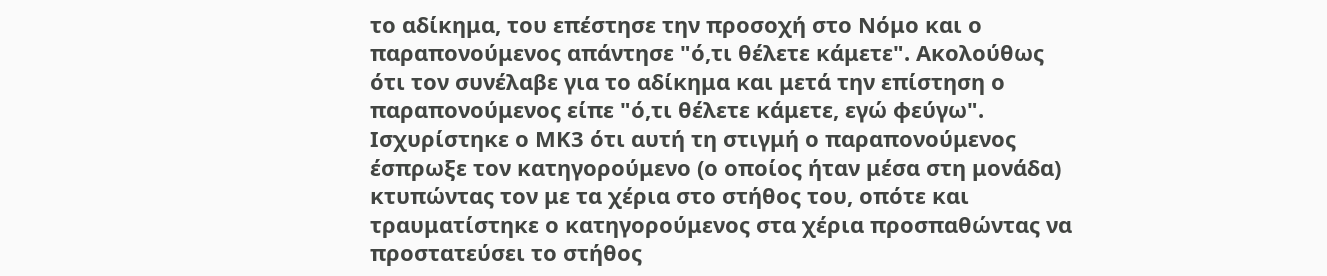το αδίκημα, του επέστησε την προσοχή στο Νόμο και ο παραπονούμενος απάντησε "ό,τι θέλετε κάμετε". Ακολούθως ότι τον συνέλαβε για το αδίκημα και μετά την επίστηση ο παραπονούμενος είπε "ό,τι θέλετε κάμετε, εγώ φεύγω". Ισχυρίστηκε ο ΜΚ3 ότι αυτή τη στιγμή ο παραπονούμενος έσπρωξε τον κατηγορούμενο (ο οποίος ήταν μέσα στη μονάδα) κτυπώντας τον με τα χέρια στο στήθος του, οπότε και τραυματίστηκε ο κατηγορούμενος στα χέρια προσπαθώντας να προστατεύσει το στήθος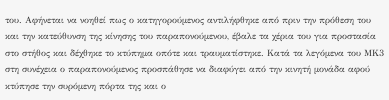του. Αφήνεται να νοηθεί πως ο κατηγορούμενος αντιλήφθηκε από πριν την πρόθεση του και την κατεύθυνση της κίνησης του παραπονούμενου, έβαλε τα χέρια του για προστασία στο στήθος και δέχθηκε το κτύπημα οπότε και τραυματίστηκε. Κατά τα λεγόμενα του ΜΚ3 στη συνέχεια ο παραπονούμενος προσπάθησε να διαφύγει από την κινητή μονάδα αφού κτύπησε την συρόμενη πόρτα της και ο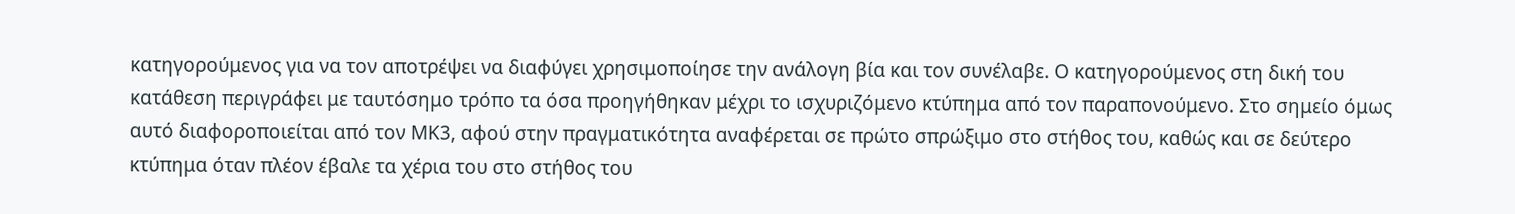κατηγορούμενος για να τον αποτρέψει να διαφύγει χρησιμοποίησε την ανάλογη βία και τον συνέλαβε. Ο κατηγορούμενος στη δική του κατάθεση περιγράφει με ταυτόσημο τρόπο τα όσα προηγήθηκαν μέχρι το ισχυριζόμενο κτύπημα από τον παραπονούμενο. Στο σημείο όμως αυτό διαφοροποιείται από τον ΜΚ3, αφού στην πραγματικότητα αναφέρεται σε πρώτο σπρώξιμο στο στήθος του, καθώς και σε δεύτερο κτύπημα όταν πλέον έβαλε τα χέρια του στο στήθος του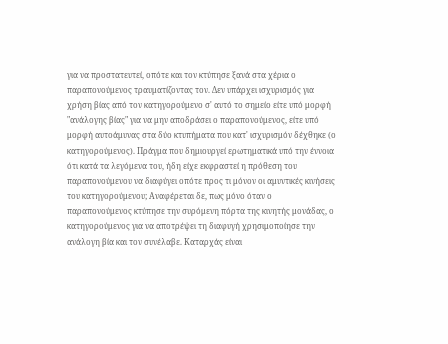για να προστατευτεί, οπότε και τον κτύπησε ξανά στα χέρια ο παραπονούμενος τραυματίζοντας τον. Δεν υπάρχει ισχυρισμός για χρήση βίας από τον κατηγορούμενο σ' αυτό το σημείο είτε υπό μορφή "ανάλογης βίας" για να μην αποδράσει ο παραπονούμενος, είτε υπό μορφή αυτοάμυνας στα δύο κτυπήματα που κατ' ισχυρισμόν δέχθηκε (ο κατηγορούμενος). Πράγμα που δημιουργεί ερωτηματικά υπό την έννοια ότι κατά τα λεγόμενα του, ήδη είχε εκφραστεί η πρόθεση του παραπονούμενου να διαφύγει οπότε προς τι μόνον οι αμυντικές κινήσεις του κατηγορούμενου; Αναφέρεται δε, πως μόνο όταν ο παραπονούμενος κτύπησε την συρόμενη πόρτα της κινητής μονάδας, ο κατηγορούμενος για να αποτρέψει τη διαφυγή χρησιμοποίησε την ανάλογη βία και τον συνέλαβε. Καταρχάς είναι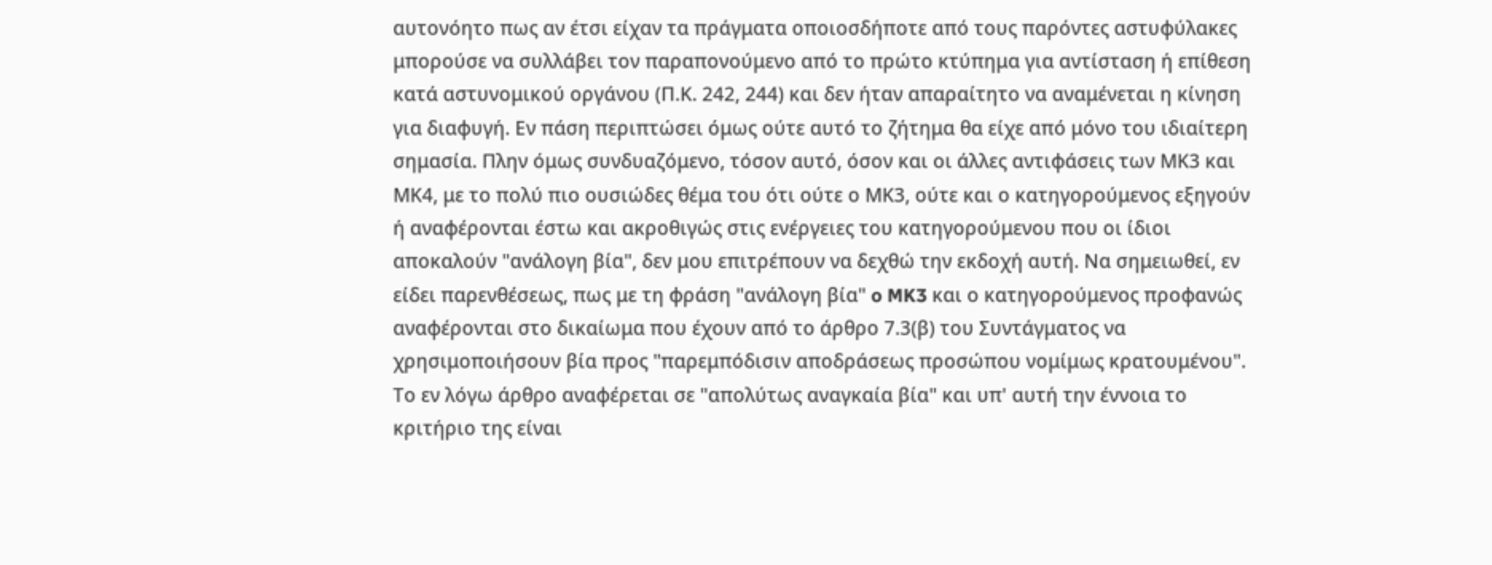αυτονόητο πως αν έτσι είχαν τα πράγματα οποιοσδήποτε από τους παρόντες αστυφύλακες μπορούσε να συλλάβει τον παραπονούμενο από το πρώτο κτύπημα για αντίσταση ή επίθεση κατά αστυνομικού οργάνου (Π.Κ. 242, 244) και δεν ήταν απαραίτητο να αναμένεται η κίνηση για διαφυγή. Εν πάση περιπτώσει όμως ούτε αυτό το ζήτημα θα είχε από μόνο του ιδιαίτερη σημασία. Πλην όμως συνδυαζόμενο, τόσον αυτό, όσον και οι άλλες αντιφάσεις των ΜΚ3 και ΜΚ4, με το πολύ πιο ουσιώδες θέμα του ότι ούτε ο ΜΚ3, ούτε και ο κατηγορούμενος εξηγούν ή αναφέρονται έστω και ακροθιγώς στις ενέργειες του κατηγορούμενου που οι ίδιοι αποκαλούν "ανάλογη βία", δεν μου επιτρέπουν να δεχθώ την εκδοχή αυτή. Να σημειωθεί, εν είδει παρενθέσεως, πως με τη φράση "ανάλογη βία" o MK3 και ο κατηγορούμενος προφανώς αναφέρονται στο δικαίωμα που έχουν από το άρθρο 7.3(β) του Συντάγματος να χρησιμοποιήσουν βία προς "παρεμπόδισιν αποδράσεως προσώπου νομίμως κρατουμένου". Το εν λόγω άρθρο αναφέρεται σε "απολύτως αναγκαία βία" και υπ' αυτή την έννοια το κριτήριο της είναι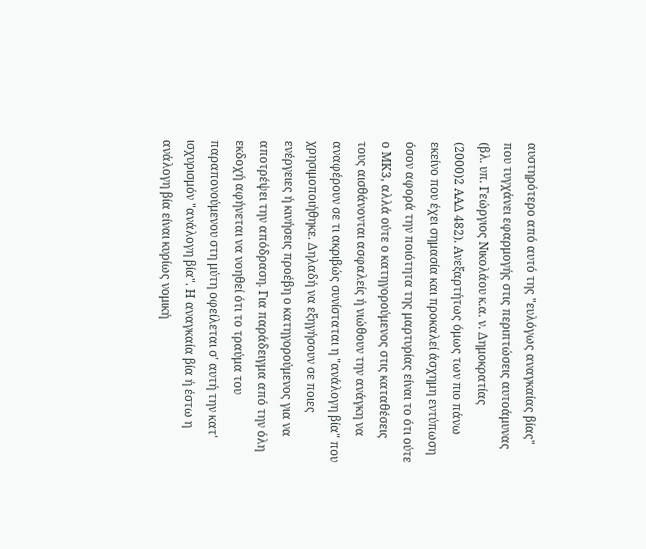αυστηρότερο από αυτό της "ευλόγως αναγκαίας βίας" που τυγχάνει εφαρμογής στις περιπτώσεις αυτοάμυνας (βλ. υπ. Γεώργιος Νικολάου κ.α. ν. Δημοκρατίας
(2000)2 ΑΑΔ 482). Ανεξαρτήτως όμως των πιο πάνω εκείνο που έχει σημασία και προκαλεί άσχημη εντύπωση όσον αφορά την ποιότητα της μαρτυρίας είναι το ότι ούτε ο ΜΚ3, αλλά ούτε ο κατηγορούμενος στις καταθέσεις τους αισθάνονται ασφαλείς ή νιώθουν την ανάγκη να αναφέρουν σε τι ακριβώς συνίσταται η "ανάλογη βία" που χρησιμοποιήθηκε. Δηλαδή να εξηγήσουν σε ποιες ενέργειες ή κινήσεις προέβη ο κατηγορούμενος για να αποτρέψει την απόδραση. Για παράδειγμα από την όλη εκδοχή αφήνεται να νοηθεί ότι το τραύμα του παραπονούμενου στη μύτη οφείλεται σ' αυτή την κατ' ισχυρισμόν "ανάλογη βία". Η αναγκαία βία ή έστω η ανάλογη βία είναι κυρίως νομική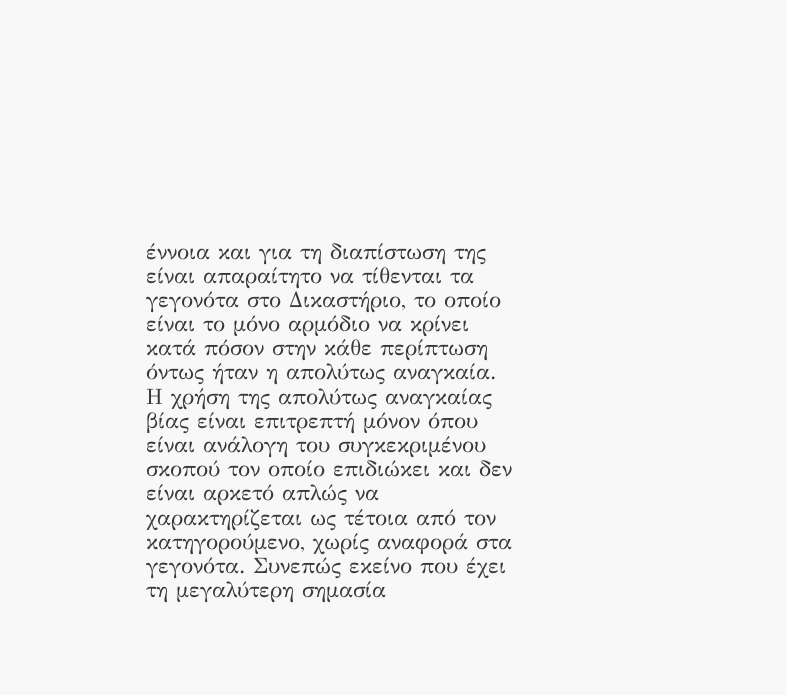έννοια και για τη διαπίστωση της είναι απαραίτητο να τίθενται τα γεγονότα στο Δικαστήριο, το οποίο είναι το μόνο αρμόδιο να κρίνει κατά πόσον στην κάθε περίπτωση όντως ήταν η απολύτως αναγκαία. Η χρήση της απολύτως αναγκαίας βίας είναι επιτρεπτή μόνον όπου είναι ανάλογη του συγκεκριμένου σκοπού τον οποίο επιδιώκει και δεν είναι αρκετό απλώς να χαρακτηρίζεται ως τέτοια από τον κατηγορούμενο, χωρίς αναφορά στα γεγονότα. Συνεπώς εκείνο που έχει τη μεγαλύτερη σημασία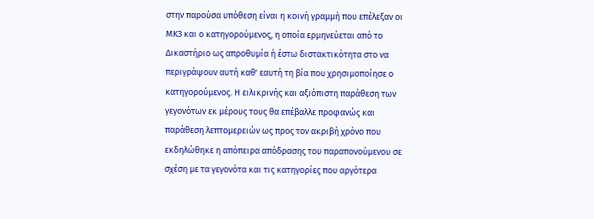στην παρούσα υπόθεση είναι η κοινή γραμμή που επέλεξαν οι ΜΚ3 και ο κατηγορούμενος, η οποία ερμηνεύεται από το Δικαστήριο ως απροθυμία ή έστω διστακτικότητα στο να περιγράψουν αυτή καθ' εαυτή τη βία που χρησιμοποίησε ο κατηγορούμενος. Η ειλικρινής και αξιόπιστη παράθεση των γεγονότων εκ μέρους τους θα επέβαλλε προφανώς και παράθεση λεπτομερειών ως προς τον ακριβή χρόνο που εκδηλώθηκε η απόπειρα απόδρασης του παραπονούμενου σε σχέση με τα γεγονότα και τις κατηγορίες που αργότερα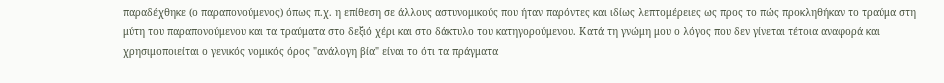παραδέχθηκε (ο παραπονούμενος) όπως π.χ. η επίθεση σε άλλους αστυνομικούς που ήταν παρόντες και ιδίως λεπτομέρειες ως προς το πώς προκληθήκαν το τραύμα στη μύτη του παραπονούμενου και τα τραύματα στο δεξιό χέρι και στο δάκτυλο του κατηγορούμενου. Κατά τη γνώμη μου ο λόγος που δεν γίνεται τέτοια αναφορά και χρησιμοποιείται ο γενικός νομικός όρος "ανάλογη βία" είναι το ότι τα πράγματα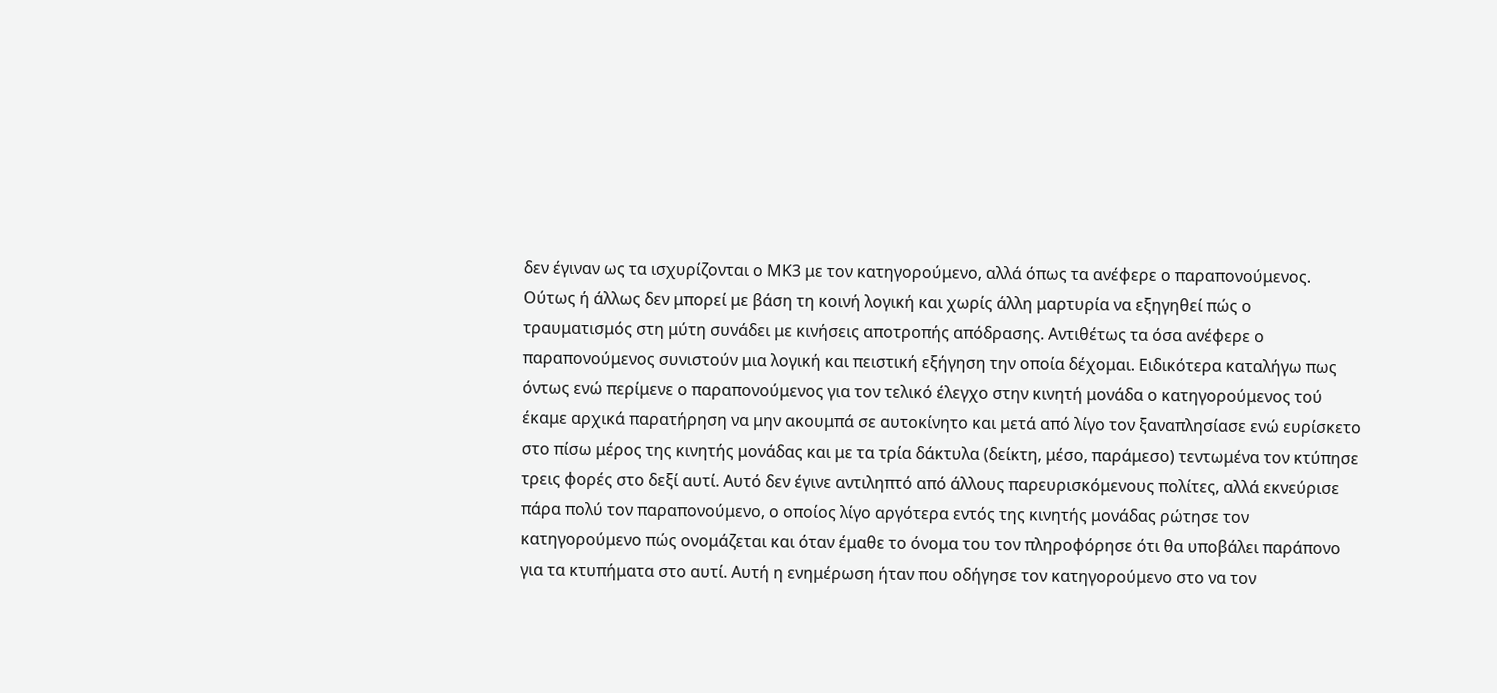δεν έγιναν ως τα ισχυρίζονται ο ΜΚ3 με τον κατηγορούμενο, αλλά όπως τα ανέφερε ο παραπονούμενος. Ούτως ή άλλως δεν μπορεί με βάση τη κοινή λογική και χωρίς άλλη μαρτυρία να εξηγηθεί πώς ο τραυματισμός στη μύτη συνάδει με κινήσεις αποτροπής απόδρασης. Αντιθέτως τα όσα ανέφερε ο παραπονούμενος συνιστούν μια λογική και πειστική εξήγηση την οποία δέχομαι. Ειδικότερα καταλήγω πως όντως ενώ περίμενε ο παραπονούμενος για τον τελικό έλεγχο στην κινητή μονάδα ο κατηγορούμενος τού έκαμε αρχικά παρατήρηση να μην ακουμπά σε αυτοκίνητο και μετά από λίγο τον ξαναπλησίασε ενώ ευρίσκετο στο πίσω μέρος της κινητής μονάδας και με τα τρία δάκτυλα (δείκτη, μέσο, παράμεσο) τεντωμένα τον κτύπησε τρεις φορές στο δεξί αυτί. Αυτό δεν έγινε αντιληπτό από άλλους παρευρισκόμενους πολίτες, αλλά εκνεύρισε πάρα πολύ τον παραπονούμενο, ο οποίος λίγο αργότερα εντός της κινητής μονάδας ρώτησε τον κατηγορούμενο πώς ονομάζεται και όταν έμαθε το όνομα του τον πληροφόρησε ότι θα υποβάλει παράπονο για τα κτυπήματα στο αυτί. Αυτή η ενημέρωση ήταν που οδήγησε τον κατηγορούμενο στο να τον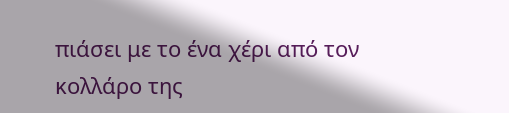πιάσει με το ένα χέρι από τον κολλάρο της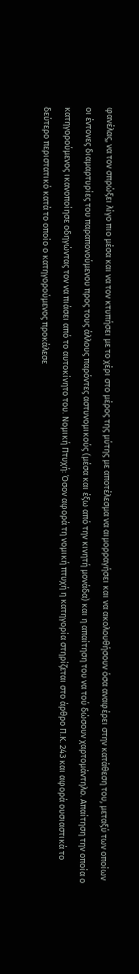φανέλας, να τον σπρώξει λίγο πιο μέσα και να τον κτυπήσει με το χέρι στο μέρος της μύτης με αποτέλεσμα να αιμορραγήσει και να ακολουθήσουν όσα αναφέρει στην κατάθεση του, μεταξύ των οποίων οι έντονες διαμαρτυρίες του παραπονούμενου προς τους άλλους παρόντες αστυνομικούς (μέσα και έξω από την κινητή μονάδα) και η απαίτηση του να τού δώσουν χαρτομάντηλο. Απαίτηση την οποία ο κατηγορούμενος ικανοποίησε οδηγώντας τον να πιάσει από το αυτοκίνητο του. Νομική Πτυχή: Όσον αφορά τη νομική πτυχή η κατηγορία στηρίζεται στο άρθρο Π.Κ. 243 και αφορά ουσιαστικά το δεύτερο περιστατικό κατά το οποίο ο κατηγορούμενος προκάλεσε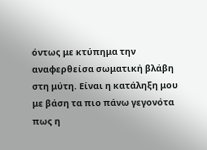όντως με κτύπημα την αναφερθείσα σωματική βλάβη στη μύτη. Είναι η κατάληξη μου με βάση τα πιο πάνω γεγονότα πως η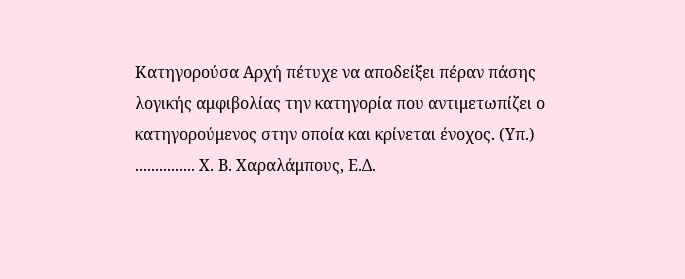Κατηγορούσα Αρχή πέτυχε να αποδείξει πέραν πάσης λογικής αμφιβολίας την κατηγορία που αντιμετωπίζει ο κατηγορούμενος στην οποία και κρίνεται ένοχος. (Υπ.) ............... Χ. Β. Χαραλάμπους, Ε.Δ.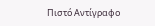Πιστό Αντίγραφο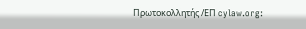Πρωτοκολλητής /ΕΠ cylaw.org: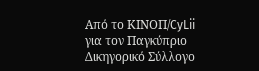Από το ΚΙΝOΠ/CyLii για τον Παγκύπριο Δικηγορικό Σύλλογο